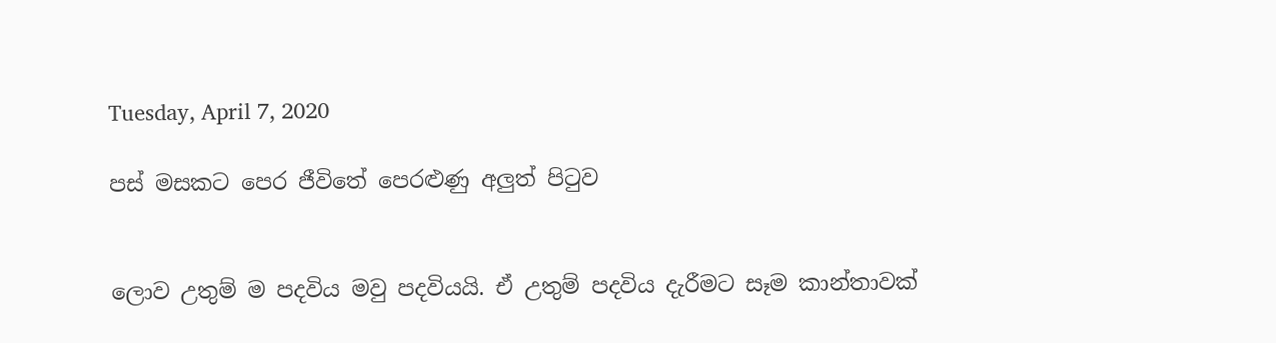Tuesday, April 7, 2020

පස් මසකට පෙර ජීවිතේ පෙරළුණු අලුත් පිටුව


ලොව උතුම් ම පදවිය මවු පදවියයි. ඒ උතුම් පදවිය දැරීමට සෑම කාන්තාවක්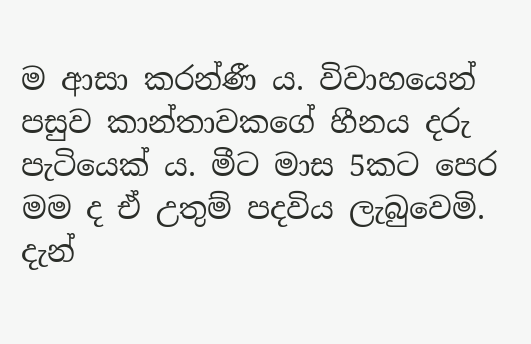ම ආසා කරන්ණී ය. විවාහයෙන් පසුව කාන්තාවකගේ හීනය දරු පැටියෙක් ය. මීට මාස 5කට පෙර මම ද ඒ උතුම් පදවිය ලැබුවෙමි. දැන්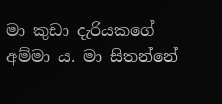මා කුඩා දැරියකගේ අම්මා ය. මා සිතන්නේ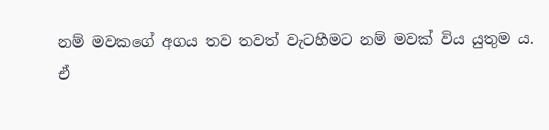නම් මවකගේ අගය තව තවත් වැටහීමට නම් මවක් විය යුතුම ය.
ඒ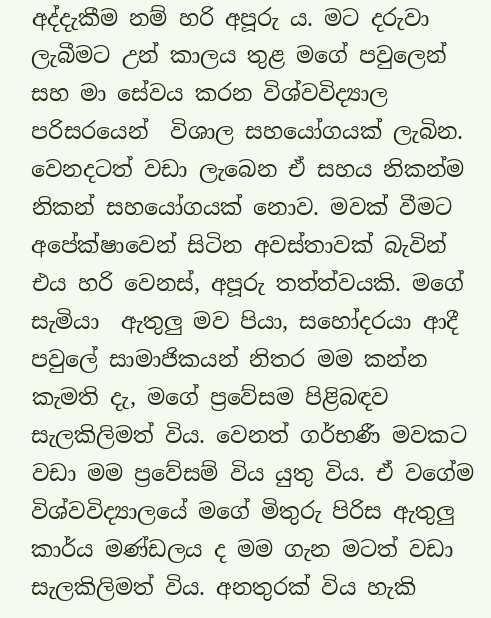අද්දැකීම නම් හරි අපූරු ය. මට දරුවා ලැබීමට උන් කාලය තුළ මගේ පවුලෙන් සහ මා සේවය කරන විශ්වවිද්‍යාල පරිසරයෙන්  විශාල සහයෝගයක් ලැබින. වෙනදටත් වඩා ලැබෙන ඒ සහය නිකන්ම නිකන් සහයෝගයක් නොව. මවක් වීමට අපේක්ෂාවෙන් සිටින අවස්තාවක් බැවින් එය හරි වෙනස්, අපූරු තත්ත්වයකි. මගේ සැමියා  ඇතුලු මව පියා, සහෝදරයා ආදී පවුලේ සාමාජිකයන් නිතර මම කන්න කැමති දැ, මගේ ප්‍රවේසම පිළිබඳව සැලකිලිමත් විය. වෙනත් ගර්භණී මවකට වඩා මම ප්‍රවේසම් විය යුතු විය. ඒ වගේම විශ්වවිද්‍යාලයේ මගේ මිතුරු පිරිස ඇතුලු කාර්ය මණ්ඩලය ද මම ගැන මටත් වඩා සැලකිලිමත් විය. අනතුරක් විය හැකි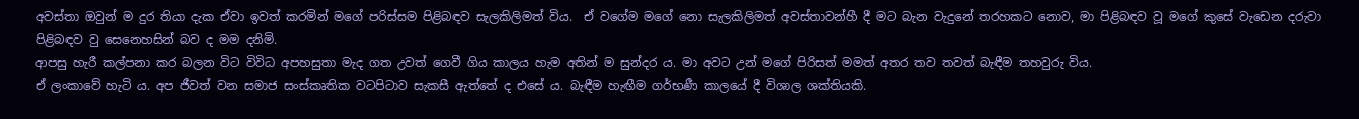අවස්තා ඔවුන් ම දුර තියා දැක ඒවා ඉවත් කරමින් මගේ පරිස්සම පිළිබඳව සැලකිලිමත් විය.  ඒ වගේම මගේ නො සැලකිලිමත් අවස්තාවන්හී දී මට බැන වැදුනේ තරහකට නොව, මා පිළිබඳව වූ මගේ කුසේ වැඩෙන දරුවා පිළිබඳව වු සෙනෙහසින් බව ද මම දනිමි.
ආපසු හැරී කල්පනා කර බලන විට විවිධ අපහසුතා මැද ගත උවත් ගෙවී ගිය කාලය හැම අතින් ම සුන්දර ය. මා අවට උන් මගේ පිරිසත් මමත් අතර තව තවත් බැඳීම තහවුරු විය.
ඒ ලංකාවේ හැටි ය. අප ජීවත් වන සමාජ සංස්කෘතික වටපිටාව සැකසී ඇත්තේ ද එසේ ය. බැඳීම හැඟීම ගර්භණී කාලයේ දී විශාල ශක්තියකි.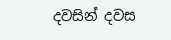දවසින් දවස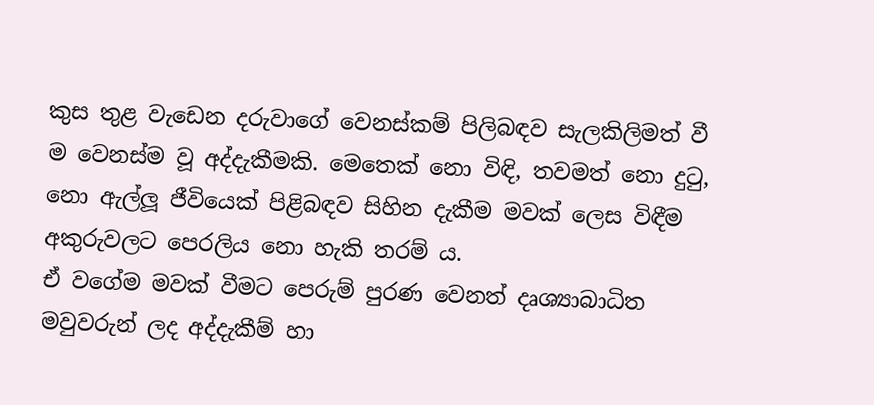කුස තුළ වැඩෙන දරුවාගේ වෙනස්කම් පිලිබඳව සැලකිලිමත් වී ම වෙනස්ම වූ අද්දැකීමකි. මෙතෙක් නො විඳි, තවමත් නො දුටු, නො ඇල්ලූ ජීවියෙක් පිළිබඳව සිහින දැකීම මවක් ලෙස විඳීම අකුරුවලට පෙරලිය නො හැකි තරම් ය.
ඒ වගේම මවක් වීමට පෙරුම් පුරණ වෙනත් දෘශ්‍යාබාධිත මවුවරුන් ලද අද්දැකීම් හා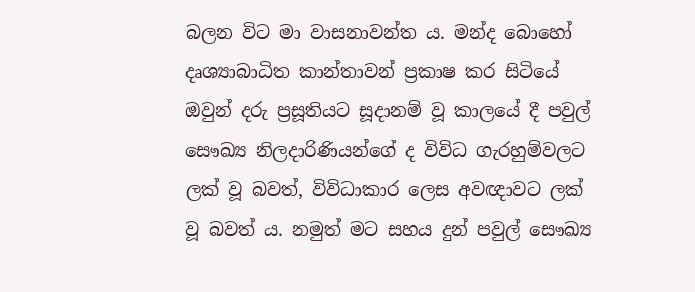බලන විට මා වාසනාවන්ත ය. මන්ද බොහෝ දෘශ්‍යාබාධිත කාන්තාවන් ප්‍රකාෂ කර සිටියේ ඔවුන් දරු ප්‍රසූතියට සූදානම් වූ කාලයේ දී පවුල් සෞඛ්‍ය නිලදාරිණියන්ගේ ද විවිධ ගැරහුම්වලට ලක් වූ බවත්, විවිධාකාර ලෙස අවඥාවට ලක් වූ බවත් ය. නමුත් මට සහය දුන් පවුල් සෞඛ්‍ය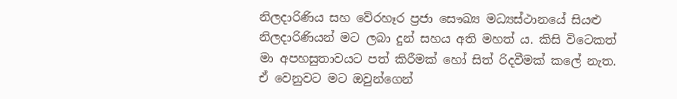නිලදාරිණිය සහ වේරහෑර ප්‍රජා සෞඛ්‍ය මධ්‍යස්ථානයේ සියළු නිලදාරිණියන් මට ලබා දුන් සහය අති මහත් ය. කිසි විටෙකත් මා අපහසුතාවයට පත් කිරීමක් හෝ සිත් රිදවීමක් කලේ නැත. ඒ වෙනුවට මට ඔවුන්ගෙන්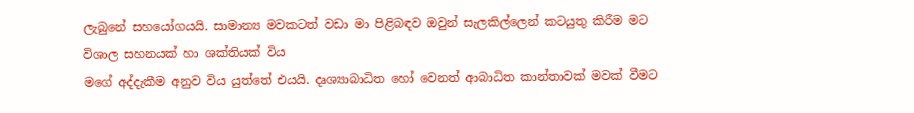ලැබුනේ සහයෝගයයි. සාමාන්‍ය මවකටත් වඩා මා පිළිබඳව ඔවුන් සැලකිල්ලෙන් කටයුතු කිරීම මට විශාල සහනයක් හා ශක්තියක් විය
මගේ අද්දැකීම අනුව විය යුත්තේ එයයි. දෘශ්‍යාබාධිත හෝ වෙනත් ආබාධිත කාන්තාවක් මවක් වීමට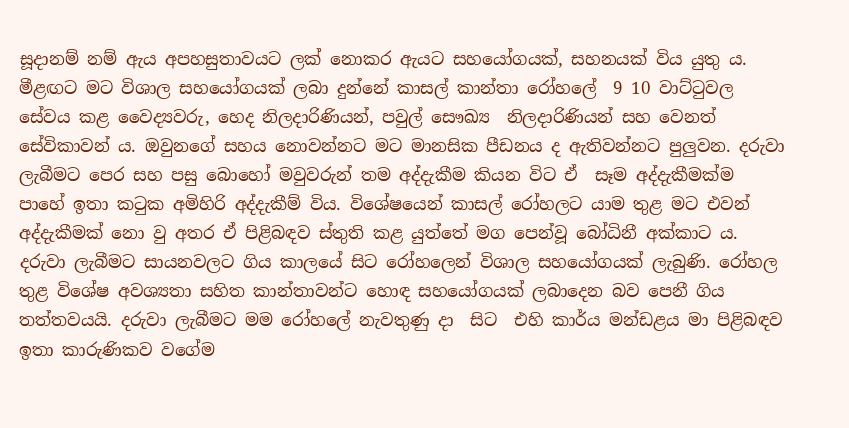සූදානම් නම් ඇය අපහසුතාවයට ලක් නොකර ඇයට සහයෝගයක්, සහනයක් විය යුතු ය.
මීළඟට මට විශාල සහයෝගයක් ලබා දුන්නේ කාසල් කාන්තා රෝහලේ  9 10 වාට්ටුවල සේවය කළ වෛද්‍යවරු, හෙද නිලදාරිණියන්, පවුල් සෞඛ්‍ය  නිලදාරිණියන් සහ වෙනත් සේවිකාවන් ය. ඔවුනගේ සහය නොවන්නට මට මානසික පීඩනය ද ඇතිවන්නට පුලුවන. දරුවා ලැබීමට පෙර සහ පසු බොහෝ මවුවරුන් තම අද්දැකීම කියන විට ඒ  සෑම අද්දැකීමක්ම පාහේ ඉතා කටුක අමිහිරි අද්දැකීම් විය. විශේෂයෙන් කාසල් රෝහලට යාම තුළ මට එවන් අද්දැකීමක් නො වු අතර ඒ පිළිබඳව ස්තුති කළ යුත්තේ මග පෙන්වූ බෝධිනී අක්කාට ය. දරුවා ලැබීමට සායනවලට ගිය කාලයේ සිට රෝහලෙන් විශාල සහයෝගයක් ලැබුණි. රෝහල  තුළ විශේෂ අවශ්‍යතා සහිත කාන්තාවන්ට හොඳ සහයෝගයක් ලබාදෙන බව පෙනී ගිය තත්තවයයි. දරුවා ලැබීමට මම රෝහලේ නැවතුණු දා  සිට  එහි කාර්ය මන්ඩළය මා පිළිබඳව ඉතා කාරුණිකව වගේම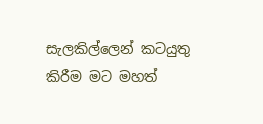සැලකිල්ලෙන් කටයුතු කිරීම මට මහත්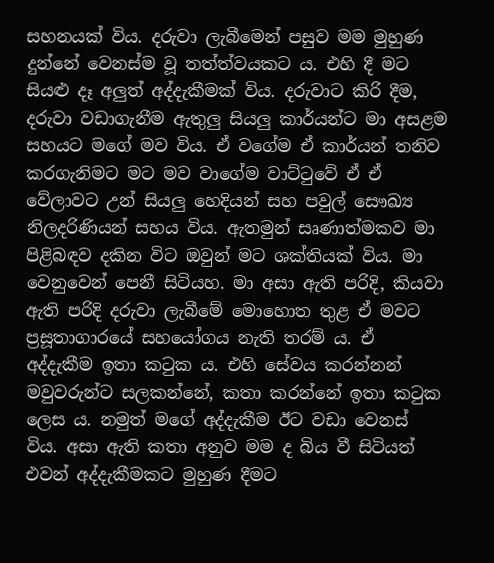සහනයක් විය. දරුවා ලැබීමෙන් පසුව මම මුහුණ දුන්නේ වෙනස්ම වූ තත්ත්වයකට ය. එහි දී මට සියළු දෑ අලුත් අද්දැකීමක් විය. දරුවාට කිරි දීම, දරුවා වඩාගැනීම ඇතුලු සියලු කාර්යන්ට මා අසළම සහයට මගේ මව විය. ඒ වගේම ඒ කාර්යන් තනිව කරගැනිමට මට මව වාගේම වාට්ටුවේ ඒ ඒ වේලාවට උන් සියලු හෙදියන් සහ පවුල් සෞඛ්‍ය නිලදරිණියන් සහය විය. ඇතමුන් සෘණාත්මකව මා පිළිබඳව දකින විට ඔවුන් මට ශක්තියක් විය. මා වෙනුවෙන් පෙනී සිටියහ. මා අසා ඇති පරිදි, කියවා ඇති පරිදි දරුවා ලැබීමේ මොහොත තුළ ඒ මවට ප්‍රසූතාගාරයේ සහයෝගය නැති තරම් ය. ඒ අද්දැකීම ඉතා කටුක ය. එහි සේවය කරන්නන් මවුවරුන්ට සලකන්නේ, කතා කරන්නේ ඉතා කටුක ලෙස ය. නමුත් මගේ අද්දැකීම ඊට වඩා වෙනස් විය. අසා ඇති කතා අනුව මම ද බිය වී සිටියත් එවන් අද්දැකීමකට මුහුණ දීමට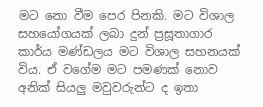මට නො වීම පෙර පිනකි. මට විශාල සහයෝගයක් ලබා දුන් ප්‍රසූතාගාර කාර්ය මණ්ඩලය මට විශාල සහනයක් විය. ඒ වගේම මට පමණක් නොව අනික් සියලු මවුවරුන්ට ද ඉතා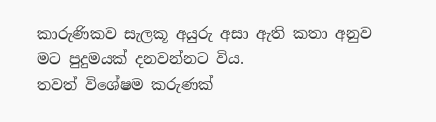කාරුණිකව සැලකූ අයුරු අසා ඇති කතා අනුව මට පුදුමයක් දනවන්නට විය.
තවත් විශේෂම කරුණක්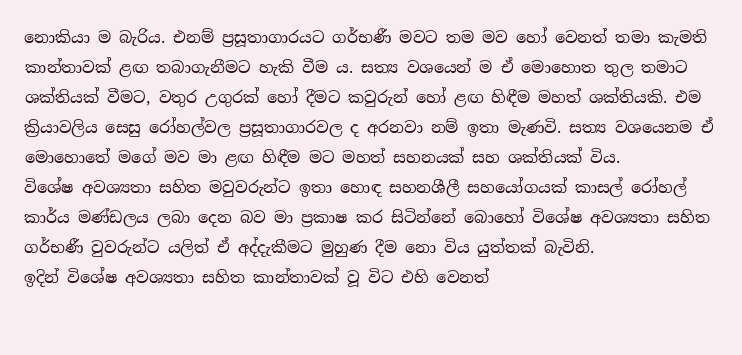නොකියා ම බැරිය. එනම් ප්‍රසූතාගාරයට ගර්භණී මවට තම මව හෝ වෙනත් තමා කැමති කාන්තාවක් ළඟ තබාගැනීමට හැකි වීම ය. සත්‍ය වශයෙන් ම ඒ මොහොත තුල තමාට ශක්තියක් වීමට, වතුර උගුරක් හෝ දීමට කවුරුන් හෝ ළඟ හිඳීම මහත් ශක්තියකි. එම ක්‍රියාවලිය සෙසු රෝහල්වල ප්‍රසූතාගාරවල ද අරනවා නම් ඉතා මැණවි. සත්‍ය වශයෙනම ඒ මොහොතේ මගේ මව මා ළඟ හිඳීම මට මහත් සහනයක් සහ ශක්තියක් විය.
විශේෂ අවශ්‍යතා සහිත මවුවරුන්ට ඉතා හොඳ සහනශීලී සහයෝගයක් කාසල් රෝහල් කාර්ය මණ්ඩලය ලබා දෙන බව මා ප්‍රකාෂ කර සිටින්නේ බොහෝ විශේෂ අවශ්‍යතා සහිත ගර්භණී වුවරුන්ට යලිත් ඒ අද්දැකීමට මුහුණ දීම නො විය යුත්තක් බැවිනි.
ඉදින් විශේෂ අවශ්‍යතා සහිත කාන්තාවක් වූ විට එහි වෙනත්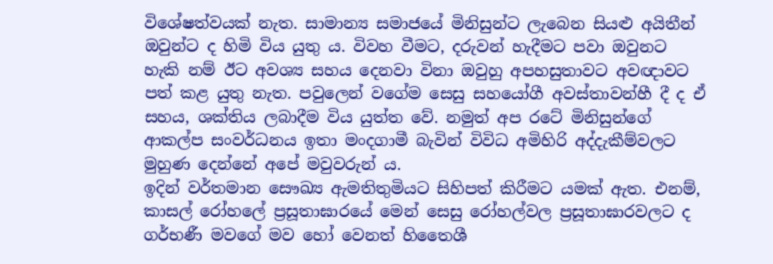විශේෂත්වයක් නැත. සාමාන්‍ය සමාජයේ මිනිසුන්ට ලැබෙන සියළු අයිතීන් ඔවුන්ට ද හිමි විය යුතු ය. විවහ වීමට, දරුවන් හැදීමට පවා ඔවුනට හැකි නම් ඊට අවශ්‍ය සහය දෙනවා විනා ඔවුහු අපහසුතාවට අවඥාවට පත් කළ යුතු නැත. පවුලෙන් වගේම සෙසු සහයෝගී අවස්තාවන්හී දී ද ඒ සහය, ශක්තිය ලබාදීම විය යුත්ත වේ. නමුත් අප රටේ මිනිසුන්ගේ ආකල්ප සංවර්ධනය ඉතා මංදගාමී බැවින් විවිධ අමිහිරි අද්දැකීම්වලට මුහුණ දෙන්නේ අපේ මවුවරුන් ය.
ඉදින් වර්තමාන සෞඛ්‍ය ඇමතිතුමියට සිහිපත් කිරීමට යමක් ඇත. එනම්, කාසල් රෝහලේ ප්‍රසූතාඝාරයේ මෙන් සෙසු රෝහල්වල ප්‍රසූතාඝාරවලට ද ගර්භණී මවගේ මව හෝ වෙනත් හිතෛශී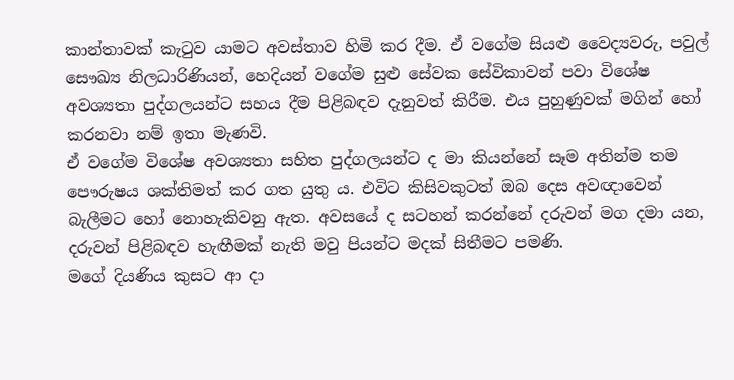කාන්තාවක් කැටුව යාමට අවස්තාව හිමි කර දීම. ඒ වගේම සියළු වෛද්‍යවරු, පවුල් සෞඛ්‍ය නිලධාරිණියන්, හෙදියන් වගේම සුළු සේවක සේවිකාවන් පවා විශේෂ අවශ්‍යතා පුද්ගලයන්ට සහය දීම පිළිබඳව දැනුවත් කිරීම. එය පුහුණුවක් මගින් හෝ කරනවා නම් ඉතා මැණවි.
ඒ වගේම විශේෂ අවශ්‍යතා සහිත පුද්ගලයන්ට ද මා කියන්නේ සෑම අතින්ම තම පෞරුෂය ශක්තිමත් කර ගත යුතු ය. එවිට කිසිවකුටත් ඔබ දෙස අවඥාවෙන් බැලීමට හෝ නොහැකිවනු ඇත. අවසයේ ද සටහන් කරන්නේ දරුවන් මග දමා යන, දරුවන් පිළිබඳව හැඟීමක් නැති මවු පියන්ට මදක් සිතීමට පමණි.
මගේ දියණිය කුසට ආ දා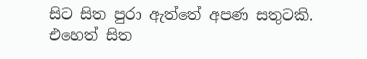සිට සිත පුරා ඇත්තේ අපණ සතුටකි. එහෙත් සිත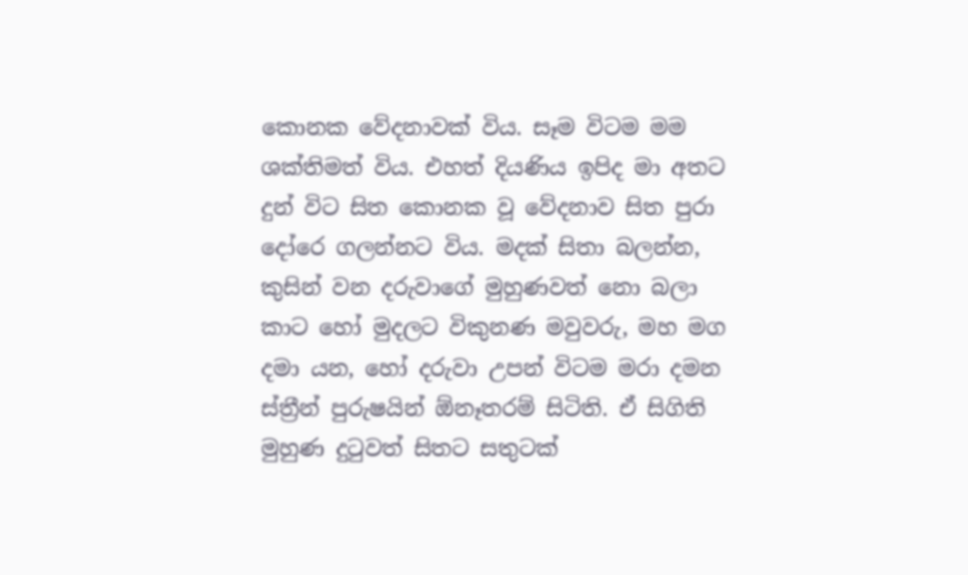කොනක වේදනාවක් විය. සෑම විටම මම ශක්තිමත් විය. එහත් දියණිය ඉපිද මා අතට දුන් විට සිත කොනක වූ වේදනාව සිත පුරා දෝරෙ ගලන්නට විය. මදක් සිතා බලන්න,  කුසින් වන දරුවාගේ මුහුණවත් නො බලා කාට හෝ මුදලට විකුනණ මවුවරු, මහ මග දමා යන, හෝ දරුවා උපන් විටම මරා දමන ස්ත්‍රීන් පුරුෂයින් ඕනෑතරම් සිටිති. ඒ සිගිති මුහුණ දුටුවත් සිතට සතුටක්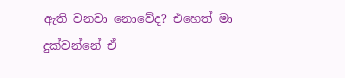ඇති වනවා නොවේද? එහෙත් මා දුක්වන්නේ ඒ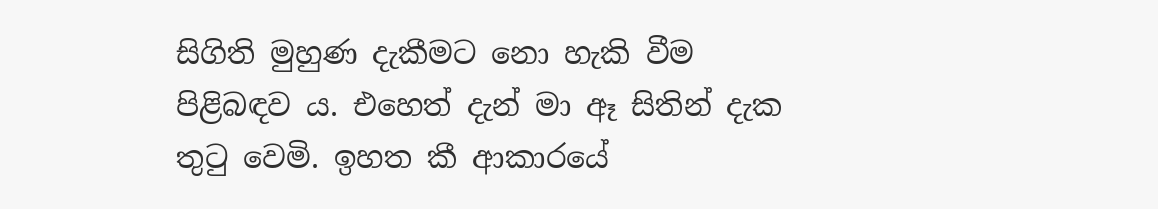සිගිති මුහුණ දැකීමට නො හැකි වීම පිළිබඳව ය. එහෙත් දැන් මා ඈ සිතින් දැක තුටු වෙමි. ඉහත කී ආකාරයේ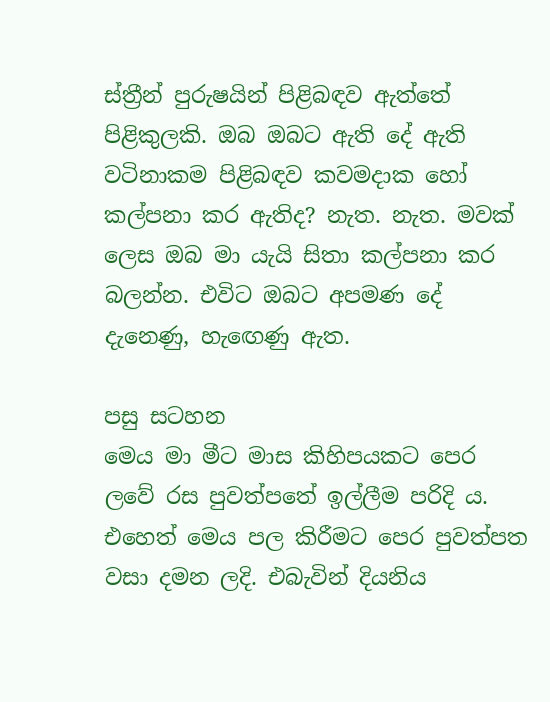ස්ත්‍රීන් පුරුෂයින් පිළිබඳව ඇත්තේ පිළිකුලකි. ඔබ ඔබට ඇති දේ ඇති වටිනාකම පිළිබඳව කවමදාක හෝ කල්පනා කර ඇතිද? නැත. නැත. මවක් ලෙස ඔබ මා යැයි සිතා කල්පනා කර බලන්න. එවිට ඔබට අපමණ දේ දැනෙණු, හැඟෙණු ඇත.

පසු සටහන
මෙය මා මීට මාස කිහිපයකට පෙර ලවේ රස පුවත්පතේ ඉල්ලීම පරිදි ය. එහෙත් මෙය පල කිරීමට පෙර පුවත්පත වසා දමන ලදි. එබැවින් දියනිය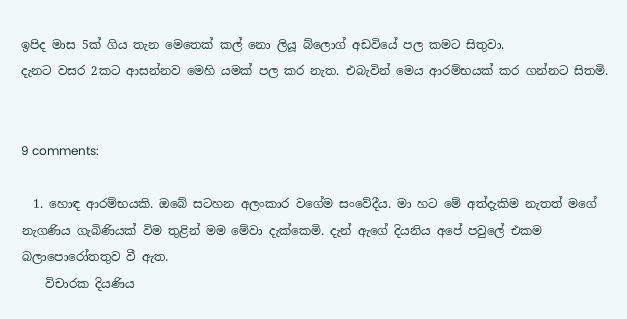ඉපිද මාස 5ක් ගිය තැන මෙතෙක් කල් නො ලියූ බ්ලොග් අඩවියේ පල කමට සිතුවා.
දැනට වසර 2කට ආසන්නව මෙහි යමක් පල කර නැත. එබැවින් මෙය ආරම්භයක් කර ගන්නට සිතමි.


9 comments:

  1. හොඳ ආරම්භයකි. ඔබේ සටහන අලංකාර වගේම සංවේදීය. මා හට මේ අත්දැකිම නැතත් මගේ නැගණිය ගැබිණියක් විම තුළින් මම මේවා දැක්කෙමි. දැන් ඇගේ දියනිය අපේ පවුලේ එකම බලාපොරෝතතුව වී ඇත.
    විචාරක දියණිය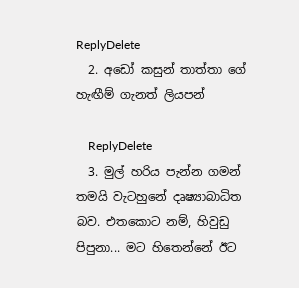ReplyDelete
  2. අඩෝ කසුන් තාත්තා ගේ හැඟීම් ගැනත් ලියපන්

    ReplyDelete
  3. මුල් හරිය පැන්න ගමන් තමයි වැටහුනේ දෘෂ්‍යාබාධිත බව. එතකොට නම්, හිවුඩු පිපුනා... මට හිතෙන්නේ ඊට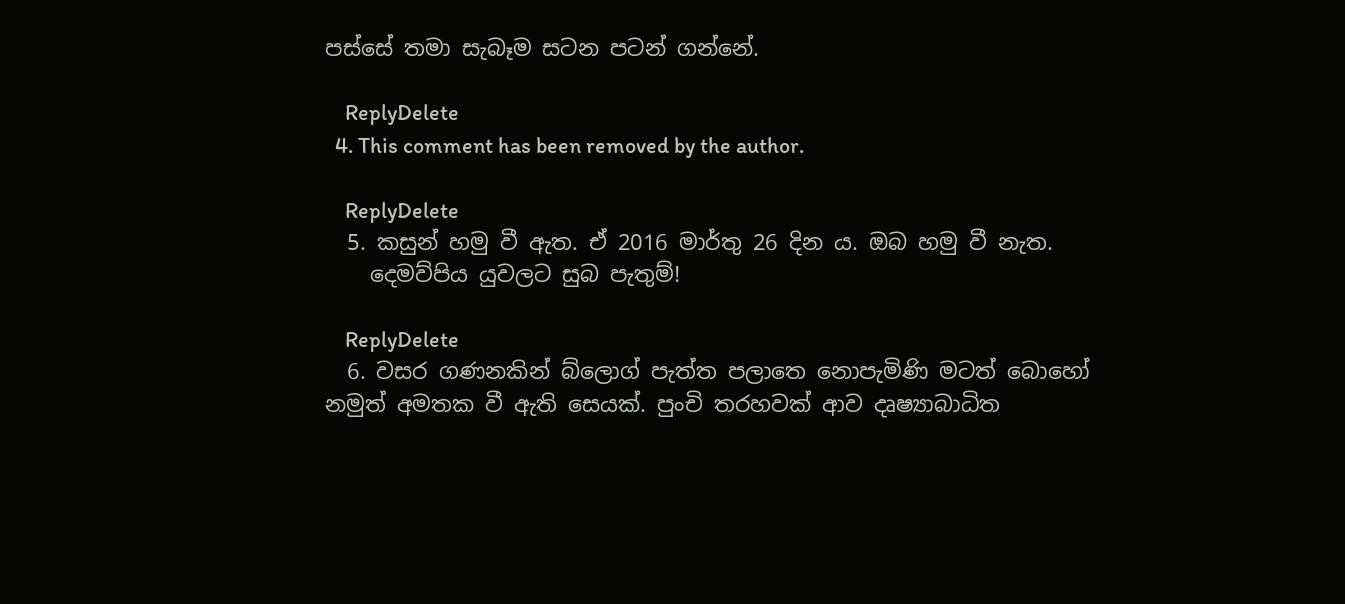පස්සේ තමා සැබෑම සටන පටන් ගන්නේ.

    ReplyDelete
  4. This comment has been removed by the author.

    ReplyDelete
  5. කසුන් හමු වී ඇත. ඒ 2016 මාර්තු 26 දින ය. ඔබ හමු වී නැත.
    දෙමව්පිය යුවලට සුබ පැතුම්!

    ReplyDelete
  6. වසර ගණනකින් බ්ලොග් පැත්ත පලාතෙ නොපැමිණි මටත් බොහෝ නමුත් අමතක වී ඇති සෙයක්. පුංචි තරහවක් ආව දෘෂ්‍යාබාධිත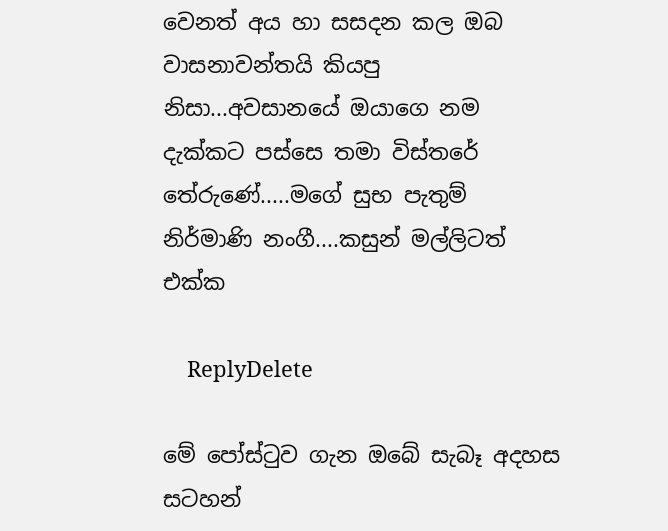වෙනත් අය හා සසදන කල ඔබ වාසනාවන්තයි කියපු නිසා...අවසානයේ ඔයාගෙ නම දැක්කට පස්සෙ තමා විස්තරේ තේරුණේ.....මගේ සුභ පැතුම් නිර්මාණි නංගී....කසුන් මල්ලිටත් එක්ක

    ReplyDelete

මේ පෝස්ටුව ගැන ඔබේ සැබෑ අදහස සටහන්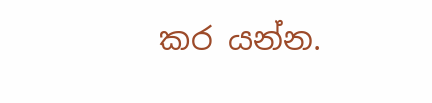කර යන්න.